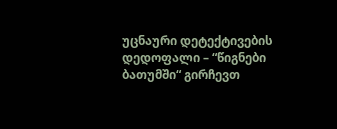უცნაური დეტექტივების დედოფალი – “წიგნები ბათუმში“ გირჩევთ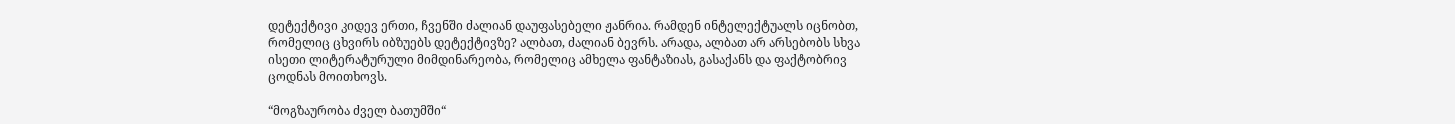დეტექტივი კიდევ ერთი, ჩვენში ძალიან დაუფასებელი ჟანრია. რამდენ ინტელექტუალს იცნობთ, რომელიც ცხვირს იბზუებს დეტექტივზე? ალბათ, ძალიან ბევრს. არადა, ალბათ არ არსებობს სხვა ისეთი ლიტერატურული მიმდინარეობა, რომელიც ამხელა ფანტაზიას, გასაქანს და ფაქტობრივ ცოდნას მოითხოვს.

“მოგზაურობა ძველ ბათუმში“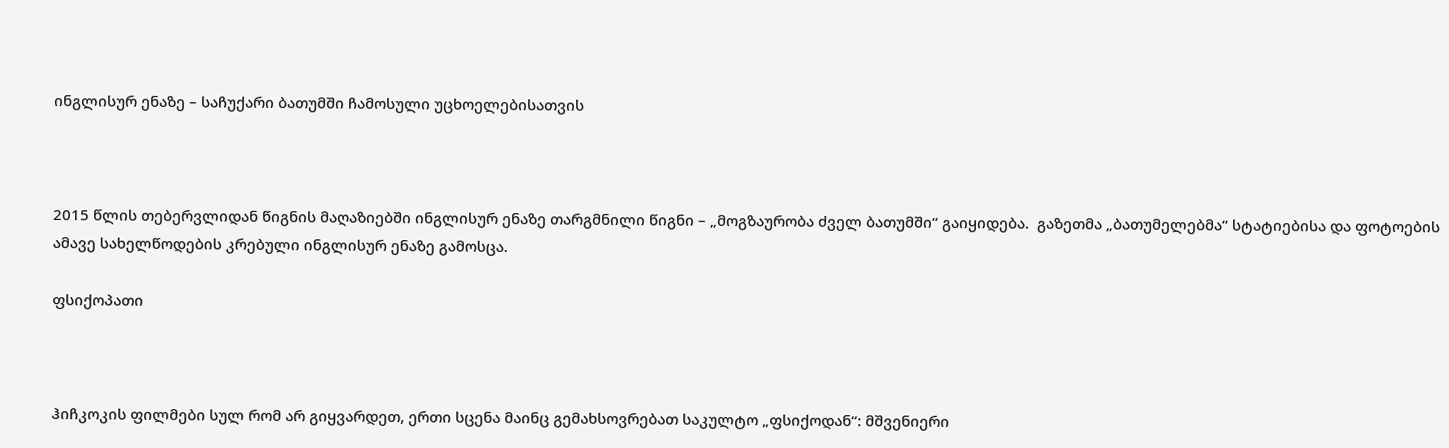ინგლისურ ენაზე – საჩუქარი ბათუმში ჩამოსული უცხოელებისათვის



2015 წლის თებერვლიდან წიგნის მაღაზიებში ინგლისურ ენაზე თარგმნილი წიგნი – „მოგზაურობა ძველ ბათუმში“ გაიყიდება.  გაზეთმა „ბათუმელებმა“ სტატიებისა და ფოტოების ამავე სახელწოდების კრებული ინგლისურ ენაზე გამოსცა.

ფსიქოპათი



ჰიჩკოკის ფილმები სულ რომ არ გიყვარდეთ, ერთი სცენა მაინც გემახსოვრებათ საკულტო „ფსიქოდან“: მშვენიერი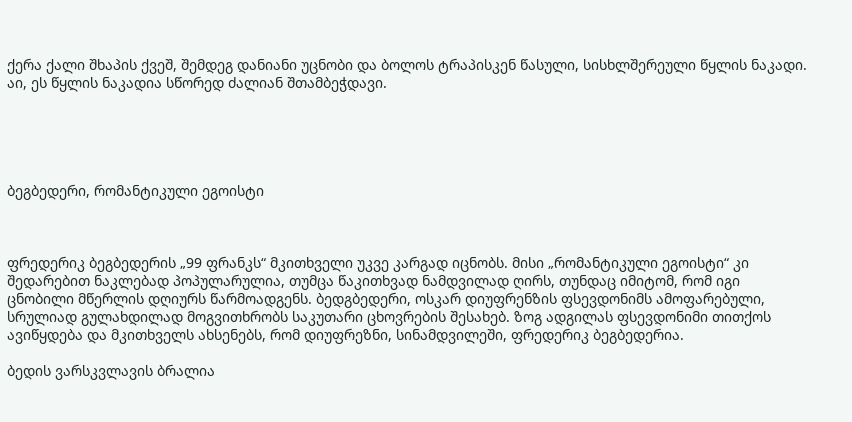ქერა ქალი შხაპის ქვეშ, შემდეგ დანიანი უცნობი და ბოლოს ტრაპისკენ წასული, სისხლშერეული წყლის ნაკადი. აი, ეს წყლის ნაკადია სწორედ ძალიან შთამბეჭდავი.





ბეგბედერი, რომანტიკული ეგოისტი



ფრედერიკ ბეგბედერის „99 ფრანკს“ მკითხველი უკვე კარგად იცნობს. მისი „რომანტიკული ეგოისტი“ კი შედარებით ნაკლებად პოპულარულია, თუმცა წაკითხვად ნამდვილად ღირს, თუნდაც იმიტომ, რომ იგი ცნობილი მწერლის დღიურს წარმოადგენს. ბედგბედერი, ოსკარ დიუფრენზის ფსევდონიმს ამოფარებული, სრულიად გულახდილად მოგვითხრობს საკუთარი ცხოვრების შესახებ. ზოგ ადგილას ფსევდონიმი თითქოს ავიწყდება და მკითხველს ახსენებს, რომ დიუფრეზნი, სინამდვილეში, ფრედერიკ ბეგბედერია.

ბედის ვარსკვლავის ბრალია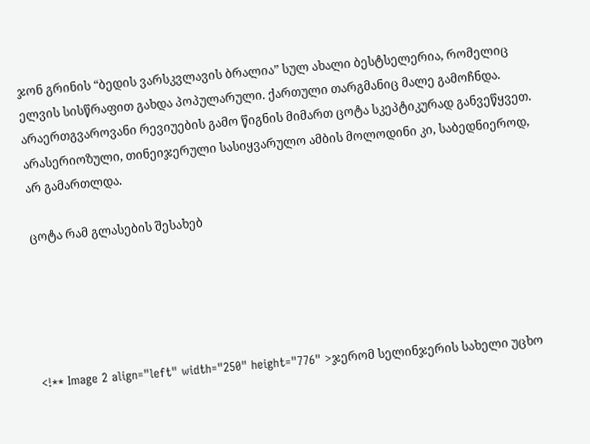ჯონ გრინის “ბედის ვარსკვლავის ბრალია” სულ ახალი ბესტსელერია, რომელიც ელვის სისწრაფით გახდა პოპულარული. ქართული თარგმანიც მალე გამოჩნდა. არაერთგვაროვანი რევიუების გამო წიგნის მიმართ ცოტა სკეპტიკურად განვეწყვეთ. არასერიოზული, თინეიჯერული სასიყვარულო ამბის მოლოდინი კი, საბედნიეროდ, არ გამართლდა.

ცოტა რამ გლასების შესახებ





<!** Image 2 align="left" width="250" height="776" >ჯერომ სელინჯერის სახელი უცხო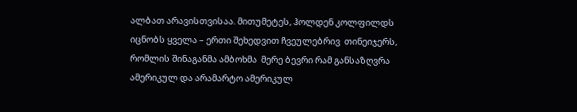ალბათ არავისთვისაა. მითუმეტეს, ჰოლდენ კოლფილდს იცნობს ყველა – ერთი შეხედვით ჩვეულებრივ  თინეიჯერს, რომლის შინაგანმა ამბოხმა  მერე ბევრი რამ განსაზღვრა ამერიკულ და არამარტო ამერიკულ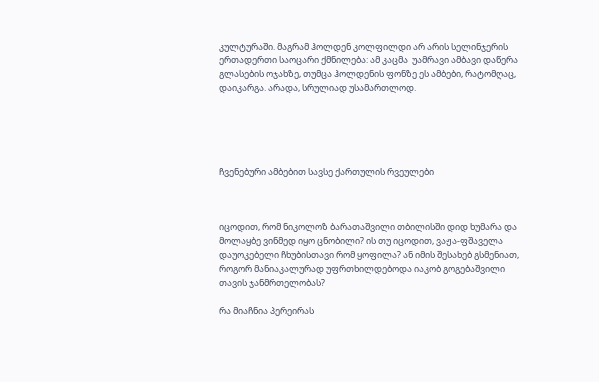კულტურაში. მაგრამ ჰოლდენ კოლფილდი არ არის სელინჯერის ერთადერთი საოცარი ქმნილება: ამ კაცმა  უამრავი ამბავი დაწერა გლასების ოჯახზე, თუმცა ჰოლდენის ფონზე ეს ამბები, რატომღაც, დაიკარგა. არადა, სრულიად უსამართლოდ.





ჩვენებური ამბებით სავსე ქართულის რვეულები



იცოდით, რომ ნიკოლოზ ბარათაშვილი თბილისში დიდ ხუმარა და მოლაყბე ვინმედ იყო ცნობილი? ის თუ იცოდით, ვაჟა-ფშაველა დაუოკებელი ჩხუბისთავი რომ ყოფილა? ან იმის შესახებ გსმენიათ, როგორ მანიაკალურად უფრთხილდებოდა იაკობ გოგებაშვილი თავის ჯანმრთელობას?

რა მიაჩნია პერეირას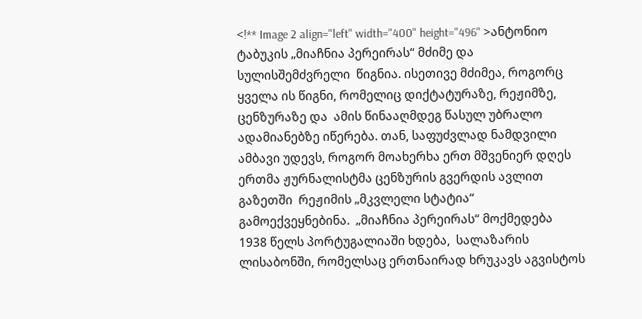<!** Image 2 align="left" width="400" height="496" >ანტონიო ტაბუკის „მიაჩნია პერეირას“ მძიმე და სულისშემძვრელი  წიგნია. ისეთივე მძიმეა, როგორც ყველა ის წიგნი, რომელიც დიქტატურაზე, რეჟიმზე, ცენზურაზე და  ამის წინააღმდეგ წასულ უბრალო ადამიანებზე იწერება. თან, საფუძვლად ნამდვილი ამბავი უდევს, როგორ მოახერხა ერთ მშვენიერ დღეს  ერთმა ჟურნალისტმა ცენზურის გვერდის ავლით გაზეთში  რეჟიმის „მკვლელი სტატია“ გამოექვეყნებინა.  „მიაჩნია პერეირას“ მოქმედება  1938 წელს პორტუგალიაში ხდება,  სალაზარის ლისაბონში, რომელსაც ერთნაირად ხრუკავს აგვისტოს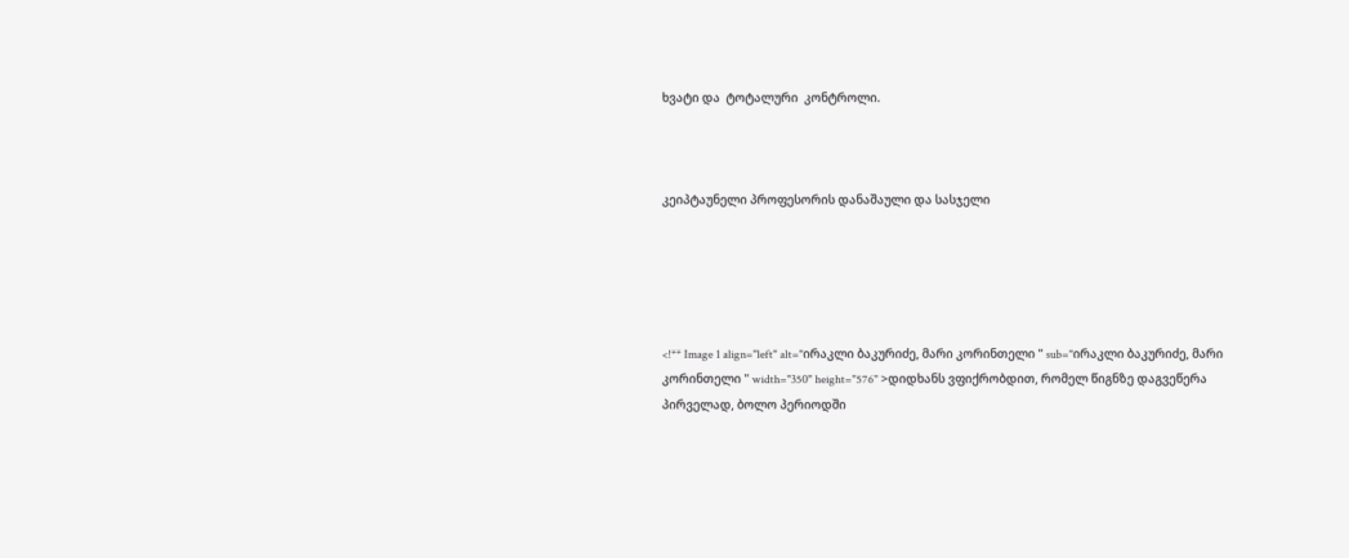ხვატი და  ტოტალური  კონტროლი.



კეიპტაუნელი პროფესორის დანაშაული და სასჯელი





<!** Image 1 align="left" alt="ირაკლი ბაკურიძე, მარი კორინთელი " sub="ირაკლი ბაკურიძე, მარი კორინთელი " width="350" height="576" >დიდხანს ვფიქრობდით, რომელ წიგნზე დაგვეწერა პირველად, ბოლო პერიოდში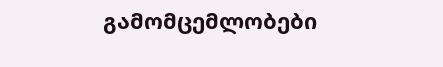გამომცემლობები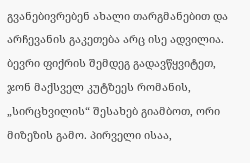გვანებივრებენ ახალი თარგმანებით და არჩევანის გაკეთება არც ისე ადვილია. ბევრი ფიქრის შემდეგ გადავწყვიტეთ, ჯონ მაქსველ კუტზეეს რომანის, „სირცხვილის“ შესახებ გიამბოთ, ორი მიზეზის გამო. პირველი ისაა,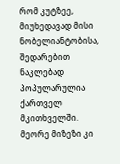რომ კუტზეე, მიუხედავად მისი ნობელიანტობისა, შედარებით ნაკლებად პოპულარულია ქართველ მკითხველში. მეორე მიზეზი კი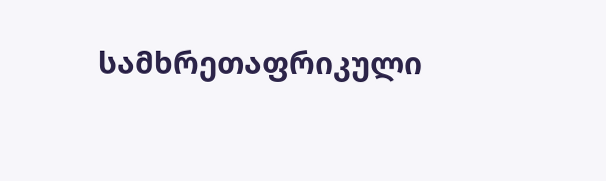სამხრეთაფრიკული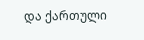და ქართული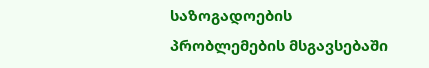საზოგადოების პრობლემების მსგავსებაში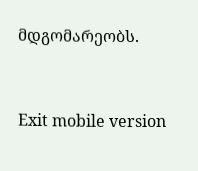მდგომარეობს.


Exit mobile version